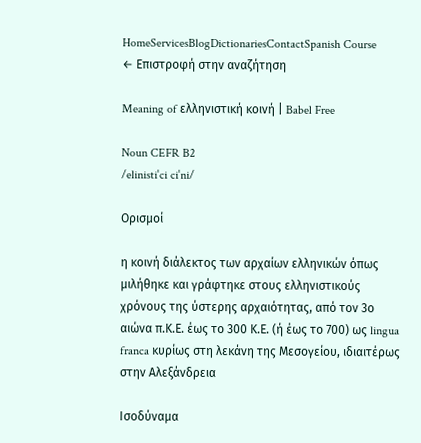HomeServicesBlogDictionariesContactSpanish Course
← Επιστροφή στην αναζήτηση

Meaning of ελληνιστική κοινή | Babel Free

Noun CEFR B2
/elinistiˈci ciˈni/

Ορισμοί

η κοινή διάλεκτος των αρχαίων ελληνικών όπως μιλήθηκε και γράφτηκε στους ελληνιστικούς χρόνους της ύστερης αρχαιότητας, από τον 3ο αιώνα π.Κ.Ε. έως το 300 Κ.Ε. (ή έως το 700) ως lingua franca κυρίως στη λεκάνη της Μεσογείου, ιδιαιτέρως στην Αλεξάνδρεια

Ισοδύναμα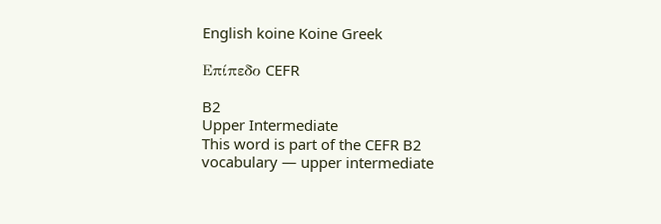English koine Koine Greek

Επίπεδο CEFR

B2
Upper Intermediate
This word is part of the CEFR B2 vocabulary — upper intermediate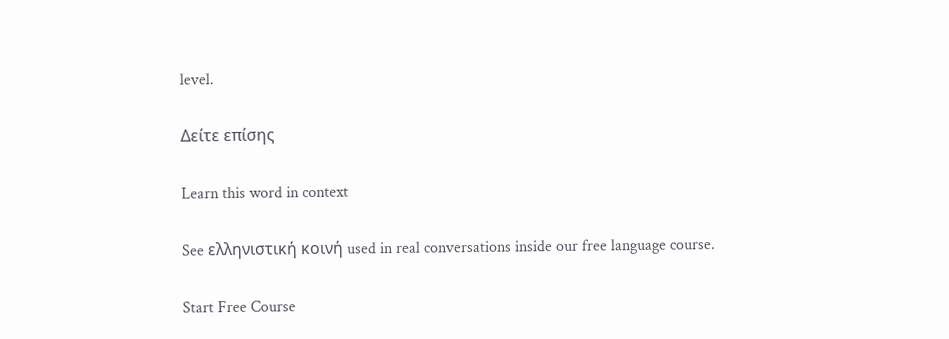level.

Δείτε επίσης

Learn this word in context

See ελληνιστική κοινή used in real conversations inside our free language course.

Start Free Course